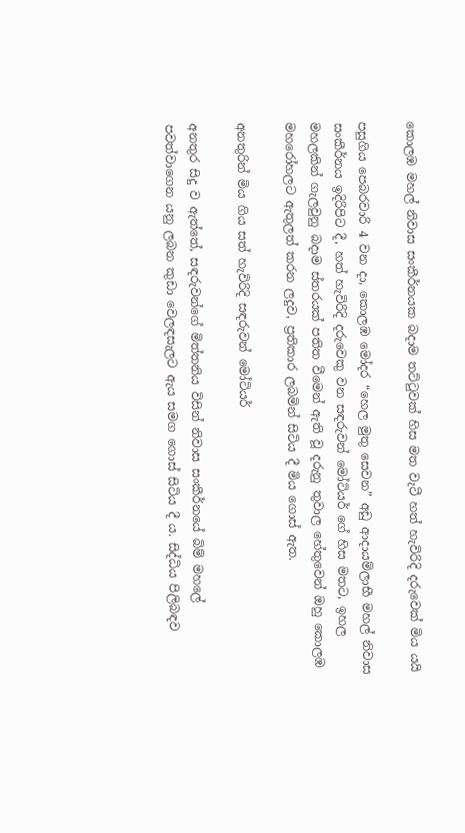කොලඹ මහල් නිවාස සංකීර්නයක බදාම තට්ටුවක් හිස මත වැටී හත් හැවිරිදි දරුවෙක් මිය යයි

පසුගිය පෙබරවාරි 4 වන දා, කොලඹ මෝදර “හෙල මුතු සෙවන” අඩු ආදායම්ලාභී මහල් නිවාස සංකීර්නය ඉදිරිපිට දී, හත් හැවිරිදි දරුවෙකු වන සඳරුවන් මෝටියර් ගේ හිස මතට, ඉහල මහලකින් ගැලවුනු බදාම ස්තරයක් පතිත වීමෙන් ඇති වූ දරුනු තුවාල හේතුවෙන් ඔහු කොලඹ මහරෝහලට ඇතුලත් කරන ලදුව, ප්‍රතිකාර ලබමින් සිටිය දී මිය ගොස් ඇත.

අනතුරින් මිය ගිය සත් හැවිරිදි සඳරුවන් මෝටියර්

අනතුර සිදු ව ඇත්තේ, සඳරුවන්ගේ මිත්තනිය විසින් නිවාස සංකීර්නයේ බිම් මහලේ පවත්වාගෙන යනු ලබන කුඩා වෙලඳසැලට ඇය සමග ගොස් සිටිය දී ය. සිද්ධිය පිලිබඳව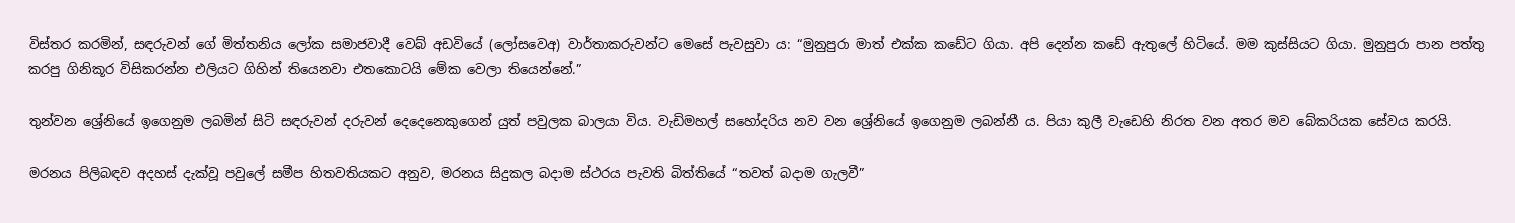විස්තර කරමින්, සඳරුවන් ගේ මිත්තනිය ලෝක සමාජවාදී වෙබ් අඩවියේ (ලෝසවෙඅ) වාර්තාකරුවන්‌ට මෙසේ පැවසුවා ය: “මුනුපුරා මාත් එක්ක කඩේට ගියා. අපි දෙන්න කඩේ ඇතුලේ හිටියේ. මම කුස්සියට ගියා. මුනුපුරා පාන පත්තු කරපු ගිනිකූර විසිකරන්න එලියට ගිහින් තියෙනවා එතකොටයි මේක වෙලා තියෙන්නේ.”

තුන්වන ශ්‍රේනියේ ඉගෙනුම ලබමින් සිටි සඳරුවන් දරුවන් දෙදෙනෙකුගෙන් යුත් පවුලක බාලයා විය. වැඩිමහල් සහෝදරිය නව වන ශ්‍රේනියේ ඉගෙනුම ලබන්නී ය. පියා කුලී වැඩෙහි නිරත වන අතර මව බේකරියක සේවය කරයි.

මරනය පිලිබඳව අදහස් දැක්වූ පවුලේ සමීප හිතවතියකට අනුව, මරනය සිදුකල බදාම ස්ථරය පැවති බිත්තියේ “තවත් බදාම ගැලවී”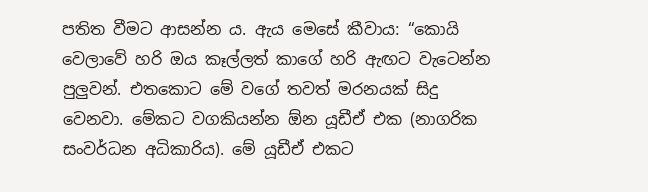පතිත වීමට ආසන්න ය. ඇය මෙසේ කීවාය: “කොයි වෙලාවේ හරි ඔය කෑල්ලත් කාගේ හරි ඇඟට වැටෙන්න පුලුවන්. එතකොට මේ වගේ තවත් මරනයක් සිදු වෙනවා. මේකට වගකියන්න ඕන යූඩීඒ එක (නාගරික සංවර්ධන අධිකාරිය). මේ යූඩීඒ එකට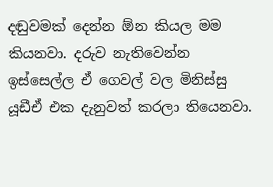දඬුවමක් දෙන්න ඕන කියල මම කියනවා. දරුව නැතිවෙන්න ඉස්සෙල්ල ඒ ගෙවල් වල මිනිස්සු යූඩීඒ එක දැනුවත් කරලා තියෙනවා.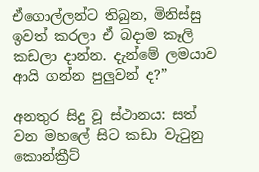ඒගොල්ලන්ට තිබුන, මිනිස්සු ඉවත් කරලා ඒ බදාම කෑලි කඩලා දාන්න. දැන්මේ ලමයාව ආයි ගන්න පුලුවන් ද?”

අනතුර සිදු වූ ස්ථානය: සත් වන මහලේ සිට කඩා වැටුනු කොන්ක්‍රීට්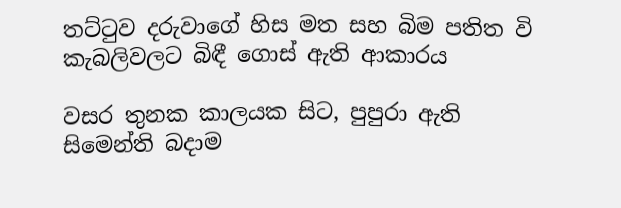තට්ටුව දරුවාගේ හිස මත සහ බිම පතිත වි කැබලිවලට බිඳී ගොස් ඇති ආකාරය

වසර තුනක කාලයක සිට, පුපුරා ඇති සිමෙන්ති බදාම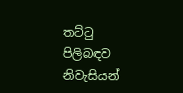තට්ටු පිලිබඳව නිවැසියන්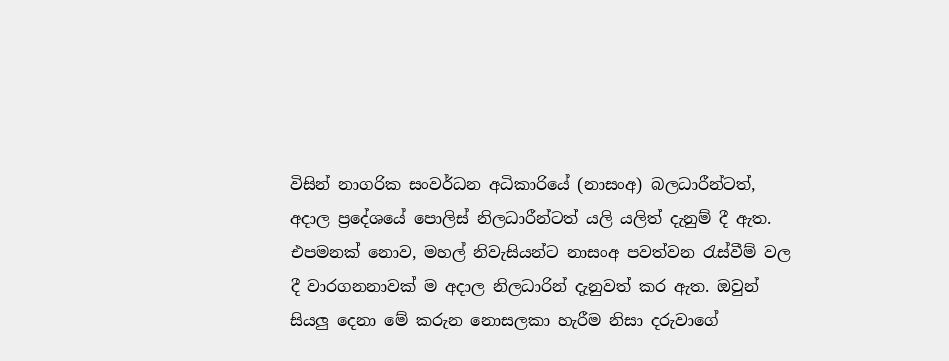විසින් නාගරික සංවර්ධන අධිකාරියේ (නාසංඅ) බලධාරීන්ටත්, අදාල ප්‍රදේශයේ පොලිස් නිලධාරීන්ටත් යලි යලිත් දැනුම් දී ඇත. එපමනක් නොව, මහල් නිවැසියන්ට නාසංඅ පවත්වන රැස්වීම් වල දී වාරගනනාවක් ම අදාල නිලධාරින් දැනුවත් කර ඇත. ඔවුන් සියලු දෙනා මේ කරුන නොසලකා හැරීම නිසා දරුවාගේ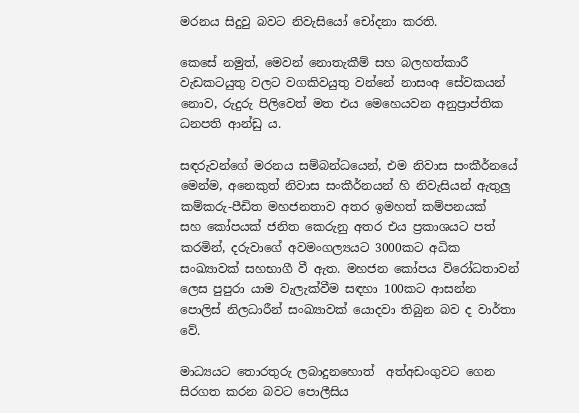මරනය සිදුවු බවට නිවැසියෝ චෝදනා කරති.

කෙසේ නමුත්, මෙවන් නොතැකීම් සහ බලහත්කාරී වැඩකටයුතු වලට වගකිවයුතු වන්නේ නාසංඅ සේවකයන් නොව, රුදුරු පිලිවෙත් මත එය මෙහෙයවන අනුප්‍රාප්තික ධනපති ආන්ඩු ය.

සඳරුවන්ගේ මරනය සම්බන්ධයෙන්, එම නිවාස සංකීර්නයේ මෙන්ම, අනෙකුත් නිවාස සංකීර්නයන් හි නිවැසියන් ඇතුලු කම්කරු-පීඩිත මහජනතාව අතර ඉමහත් කම්පනයක් සහ ‌කෝපයක් ජනිත කෙරුනු අතර එය ප්‍රකාශයට පත් කරමින්, දරුවාගේ අවමංගල්‍යයට 3000කට අධික සංඛ්‍යාවක් සහභාගී වී ඇත. මහජන කෝපය විරෝධතාවන් ලෙස පුපුරා යාම වැලැක්වීම සඳහා 100කට ආසන්න පොලිස් නිලධාරීන් සංඛ්‍යාවක් යොදවා තිබුන බව ද වාර්තා වේ.

මාධ්‍යයට තොරතුරු ලබාදුනහොත්  අත්අඩංගුවට ගෙන සිරගත කරන බවට පොලීසිය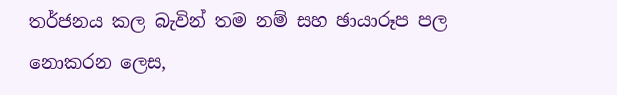තර්ජනය කල බැවින් තම නම් සහ ඡායාරූප පල නොකරන ලෙස,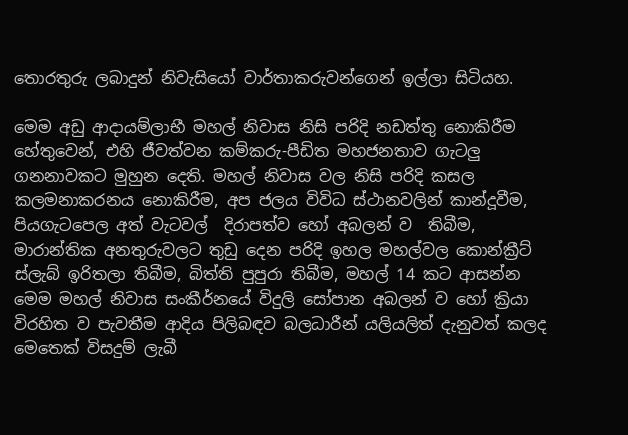තොරතුරු ලබාදුන් නිවැසියෝ වාර්තාකරුවන්ගෙන් ඉල්ලා සිටියහ.

මෙම අඩු ආදායම්ලාභී මහල් නිවාස නිසි පරිදි නඩත්තු නොකිරීම හේතුවෙන්, එහි ජීවත්වන කම්කරු-පීඩිත මහජනතාව ගැටලු ගනනාවකට මුහුන දෙති. මහල් නිවාස වල නිසි පරිදි කසල කලමනාකරනය නොකිරීම, අප ජලය විවිධ ස්ථානවලින් කාන්දූවීම, පියගැටපෙල අත් වැටවල්  දිරාපත්ව හෝ අබලන් ව  තිබීම, මාරාන්තික අනතුරුවලට තුඩු දෙන පරිදි ඉහල මහල්වල කොන්ක්‍රීට් ස්ලැබ් ඉරිතලා තිබීම, බිත්ති පුපුරා තිබීම, මහල් 14 කට ආසන්න මෙම මහල් නිවාස සංකීර්නයේ විදුලි සෝපාන අබලන් ව හෝ ක්‍රියා විරහිත ව පැවතීම ආදිය පිලිබඳව බලධාරීන් යලියලිත් දැනුවත් කලද මෙ‌තෙක් විසදුම් ලැබී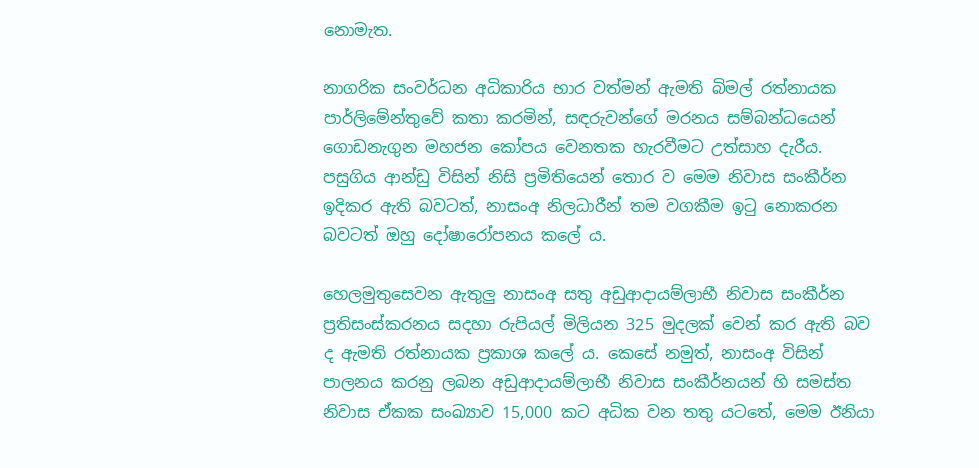නොමැත.

නාගරික සංවර්ධන අධිකාරිය භාර වත්මන් ඇමති බිමල් රත්නායක පාර්ලිමේන්තුවේ කතා කරමින්, සඳරුවන්ගේ මරනය සම්බන්ධයෙන් ගොඩනැගුන මහජන කෝපය වෙනතක හැරවීමට උත්සාහ දැරීය. පසුගිය ආන්ඩු විසින් නිසි ප්‍රමිතියෙන් තොර ව මෙම නිවාස සංකීර්න ඉදිකර ඇති බවටත්, නාසංඅ නිලධාරීන් තම වගකීම ඉටු නොකරන බවටත් ඔහු දෝෂාරෝපනය කලේ ය.

හෙලමුතුසෙවන ඇතුලු නාසංඅ සතු අඩුආදායම්ලාභී නිවාස සංකීර්න ප්‍රතිසංස්කරනය සදහා රුපියල් මිලියන 325 මුදලක් වෙන් කර ඇති බව ද ඇමති රත්නායක ප්‍රකාශ කලේ ය. කෙසේ නමුත්, නාසංඅ විසින් පාලනය කරනු ලබන අඩුආදායම්ලාභී නිවාස සංකීර්නයන් හි සමස්ත නිවාස ඒකක සංඛ්‍යාව 15,000 කට අධික වන තතු යටතේ, මෙම ඊනියා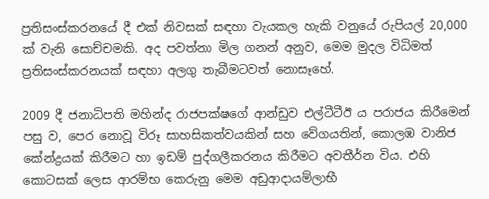ප්‍රතිසංස්කරනයේ දී එක් නිවසක් සඳහා වැයකල හැකි වනුයේ රුපියල් 20,000 ක් වැනි සොච්චමකි. අද පවත්නා මිල ගනන් අනුව, මෙම මුදල විධිමත් ප්‍රතිසංස්කරනයක් සඳහා අලගු තැබීමටවත් නොසෑහේ.

2009 දී ජනාධිපති මහින්ද රාජපක්ෂගේ ආන්ඩුව එල්ටීටීඊ ය පරාජය කිරීමෙන් පසු ව, පෙර නොවූ විරූ සාහසිකත්වයකින් සහ වේගයතින්, කොලඹ වානිජ කේන්ද්‍රයක් කිරීමට හා ඉඩම් පුද්ගලීකරනය කිරීමට අවතීර්න විය. එහි කොටසක් ලෙස ආරම්භ කෙරුනු මෙම අඩුආදායම්ලාභී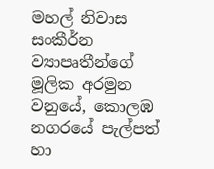මහල් නිවාස සංකීර්න ව්‍යාපෘතීන්ගේ මූලික අරමුන වනුයේ, කොලඹ නගරයේ පැල්පත් හා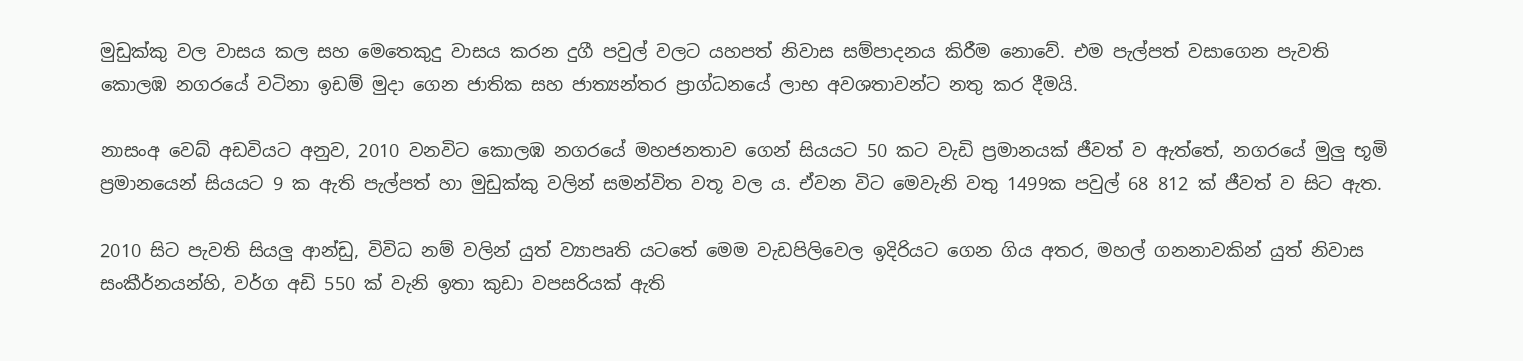මුඩුක්කු වල වාසය කල සහ මෙතෙකුදු වාසය කරන දුගී පවුල් වලට යහපත් නිවාස සම්පාදනය කිරීම නොවේ. එම පැල්පත් වසාගෙන පැවති කොලඹ නගරයේ වටිනා ඉඩම් මුදා ගෙන ජාතික සහ ජාත්‍යන්තර ප්‍රාග්ධනයේ ලාභ අවශතාවන්ට නතු කර දීමයි.

නාසංඅ වෙබ් අඩවියට අනුව, 2010 වනවිට කොලඹ නගරයේ මහජනතාව ගෙන් සියයට 50 කට වැඩි ප්‍රමානයක් ජීවත් ව ඇත්තේ, නගරයේ මුලු භූමි ප්‍රමානයෙන් සියයට 9 ක ඇති පැල්පත් හා මුඩුක්කු වලින් සමන්විත වතූ වල ය. ඒවන විට මෙවැනි වතු 1499ක පවුල් 68 812 ක් ජීවත් ව සිට ඇත.

2010 සි‌ට පැවති සියලු ආන්ඩු, විවිධ නම් වලින් යුත් ව්‍යාපෘති යටතේ මෙම වැඩපිලිවෙල ඉදිරියට ගෙන ගිය අතර, මහල් ගනනාවකින් යුත් නිවාස සංකීර්නයන්හි, වර්ග අඩි 550 ක් වැනි ඉතා කුඩා වපසරියක් ඇති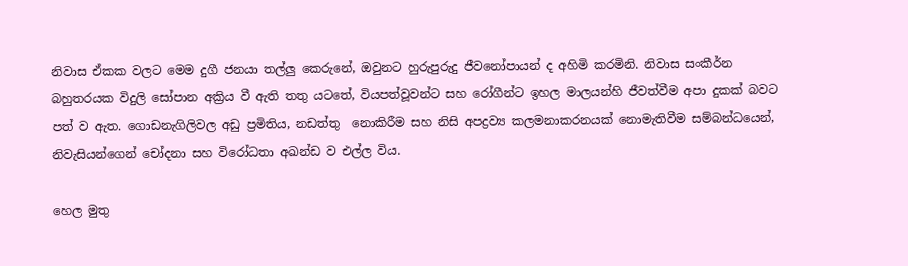නිවාස ඒකක වලට මෙම දුගී ජනයා තල්ලු කෙරුනේ, ඔවුනට හුරුපුරුදු ජීවනෝපායන් ද අහිමි කරමිනි. නිවාස සංකීර්න බහුතරයක විදුලි සෝපාන අක්‍රිය වී ඇති තතු යටතේ, වියපත්වූවන්ට සහ රෝගීන්ට ඉහල මාලයන්හි ජීවත්වීම අපා දුකක් බවට පත් ව ඇත. ගොඩනැගිලිවල අඩු ප්‍රමිතිය, නඩත්තු  නොකිරීම සහ නිසි අපද්‍රව්‍ය කලමනාකරනයක් නොමැතිවීම සම්බන්ධයෙන්, නිවැසියන්ගෙන් චෝදනා සහ විරෝධතා අඛන්ඩ ව එල්ල විය.

හෙල මුතු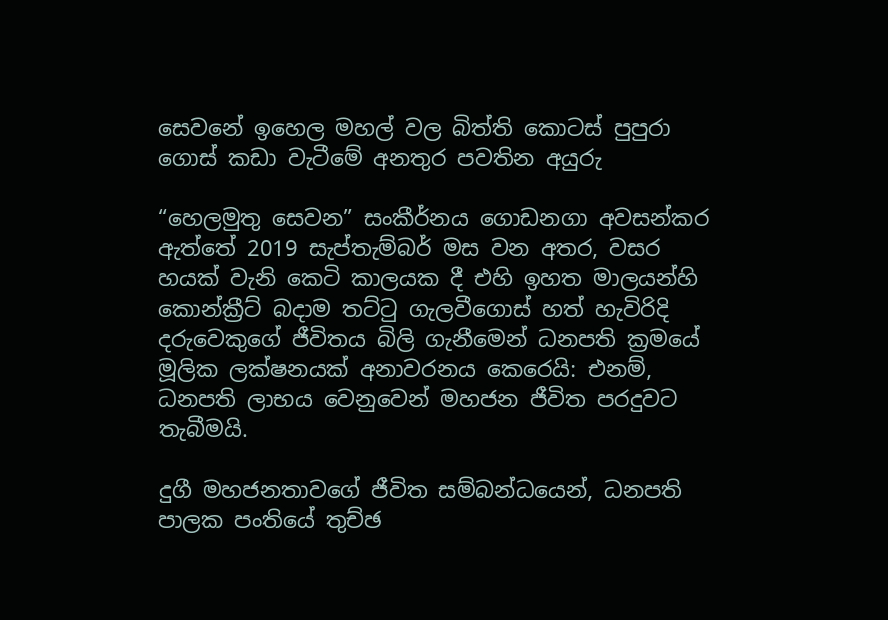සෙවනේ ඉහෙල මහල් වල බිත්ති කොටස් පුපුරා ගොස් කඩා වැටීමේ අනතුර පවතින අයුරු

“හෙලමුතු සෙවන” සංකීර්නය ගොඩනගා අවසන්කර ඇත්තේ 2019 සැප්තැම්බර් මස වන අතර, වසර හයක් වැනි කෙටි කාලයක දී එහි ඉහත මාලයන්හි කොන්ක්‍රීට් බදාම තට්ටු ගැලවීගොස් හත් හැවිරිදි දරුවෙකුගේ ජීවිතය බිලි ගැනීමෙන් ධනපති ක්‍රමයේ මූලික ලක්ෂනයක් අනාවරනය කෙරෙයි: එනම්, ධනපති ලාභය වෙනුවෙන් මහජන ජීවිත පරදුවට තැබීමයි.

දුගී මහජනතාවගේ ජීවිත සම්බන්ධයෙන්, ධනපති පාලක පංතියේ තුච්ඡ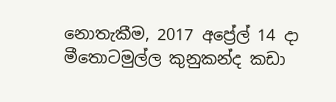නොතැකීම, 2017 අප්‍රේල් 14 දා මීතොටමුල්ල කුනුකන්ද කඩා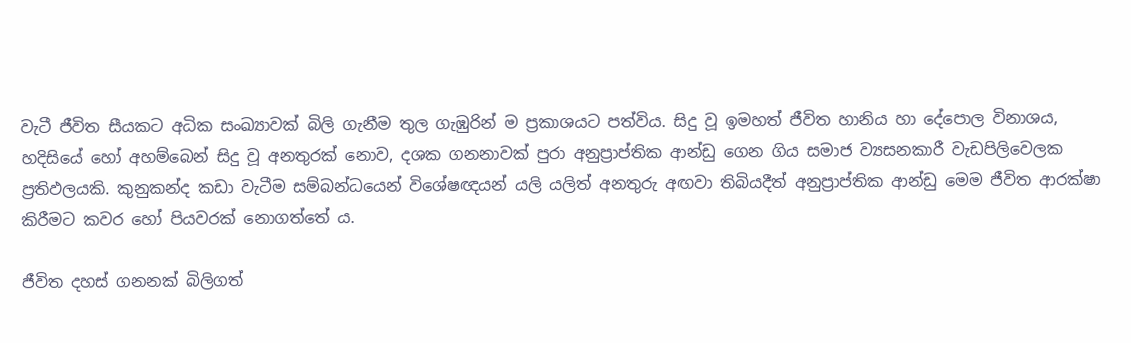වැටී ජීවිත සීයකට අධික සංඛ්‍යාවක් බිලි ගැනීම තුල ගැඹුරින් ම ප්‍රකාශයට පත්විය. සිදු වූ ඉමහත් ජීවිත හානිය හා දේපොල විනාශය, හදිසියේ හෝ අහම්බෙන් සිදු වූ අනතුරක් නොව, දශක ගනනාවක් පුරා අනුප්‍රාප්තික ආන්ඩු ගෙන ගිය සමාජ ව්‍යසනකාරී වැඩපිලිවෙලක ප්‍රතිඵලයකි. කුනුකන්ද කඩා වැටීම සම්බන්ධයෙන් විශේෂඥයන් යලි යලිත් අනතුරු අඟවා තිබියදීත් අනුප්‍රාප්තික ආන්ඩු මෙම ජීවිත ආරක්ෂා කිරීමට කවර හෝ පියවරක් නොගත්තේ ය.

ජීවිත දහස් ගනනක් බිලිගත්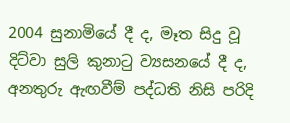2004 සුනාමියේ දී ද, මෑත සිදු වූ දිට්වා සුලි කුනාටු ව්‍යසනයේ දී ද, අනතුරු ඇඟවීම් පද්ධති නිසි පරිදි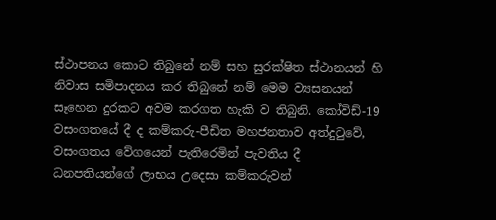ස්ථාපනය කොට තිබුනේ නම් සහ සුරක්ෂිත ස්ථානයන් හි නිවාස සමිපාදනය කර තිබුනේ නම් මෙම ව්‍යසනයන් සෑහෙන දුරක‌ට අවම කරගත හැකි ව තිබුනි. කෝවිඩ්-19 වසංගතයේ දී ද කම්කරු-පීඩිත මහජනතාව අත්දුටුවේ, වසංගතය වේගයෙන් පැතිරෙමින් පැවතිය දී ධනපතියන්ගේ ලාභය උදෙසා කම්කරුවන්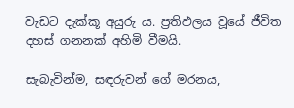වැඩට දැක්කූ අයුරු ය. ප්‍රතිඵලය වූයේ ජීවිත දහස් ගනනක් අහිමි වීමයි.

සැබැවින්ම, සඳරුවන් ගේ මරනය,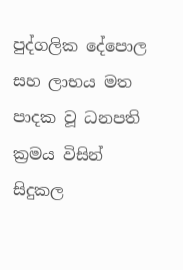පුද්ගලික දේපොල සහ ලාභය මත පාදක වූ ධනපති ක්‍රමය විසින් සිදුකල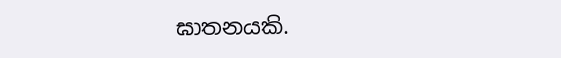ඝාතනයකි.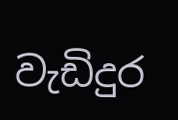වැඩිදුර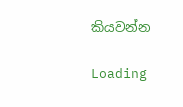කියවන්න

Loading